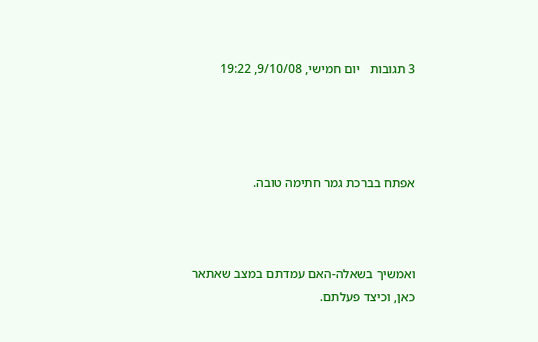3 תגובות   יום חמישי, 9/10/08, 19:22




אפתח בברכת גמר חתימה טובה.



ואמשיך בשאלה-האם עמדתם במצב שאתאר כאן, וכיצד פעלתם.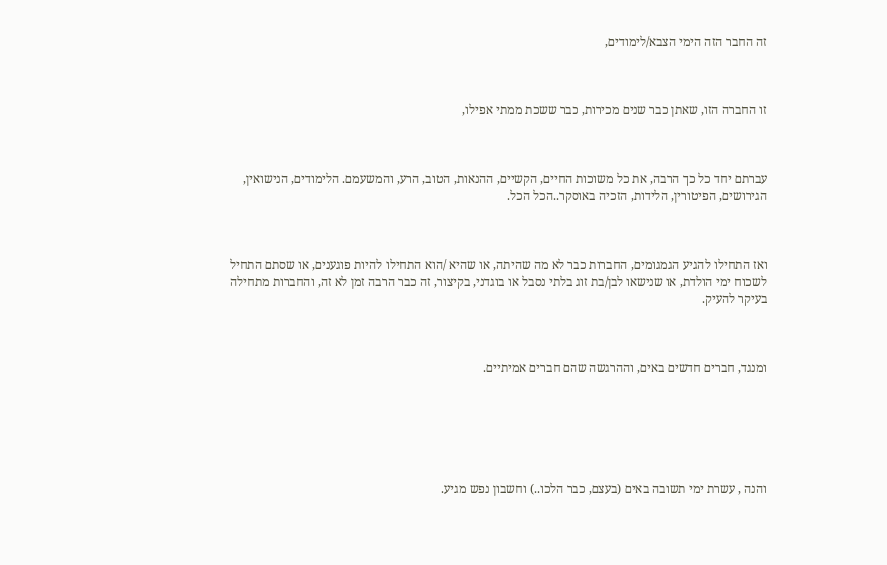זה החבר הזה הימי הצבא/לימודים,



זו החברה הזו, שאתן כבר שנים מכירות, כבר ששכת ממתי אפילו,



עברתם יחד כל כך הרבה, את כל משוכות החיים, הקשיים, ההנאות, הטוב, הרע, והמשעמם. הלימודים, הנישואין, הגירושים, הפיטורין, הלידות, הזכיה באוסקר..הכל הכל.



ואז התחילו להגיע הגמגומים, החברות כבר לא מה שהיתה, או שהיא /הוא התחילו להיות פוגענים, או שסתם התחיל לשכוח ימי הולדת, או שנישאו לבן/בת זוג בלתי נסבל או בוגדני, בקיצור, זה כבר הרבה זמן לא זה, והחברות מתחילה בעיקר להעיק.



ומנגד, חברים חדשים באים, וההרגשה שהם חברים אמיתיים.






והנה , עשרת ימי תשובה באים (בעצם, כבר הלכו..) וחשבון נפש מגיע.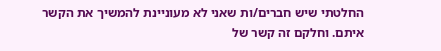החלטתי שיש חברים/ות שאני לא מעוניינת להמשיך את הקשר איתם. וחלקם זה קשר של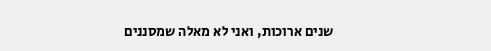שנים ארוכות, ואני לא מאלה שמסננים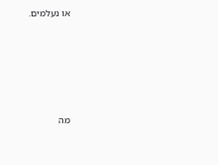או נעלמים.






מה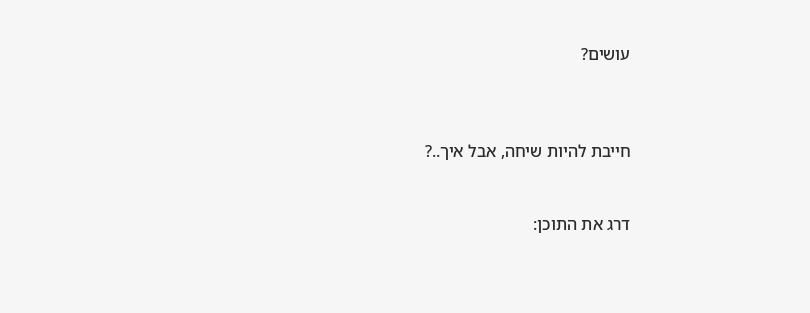עושים?



חייבת להיות שיחה, אבל איך..?


דרג את התוכן: